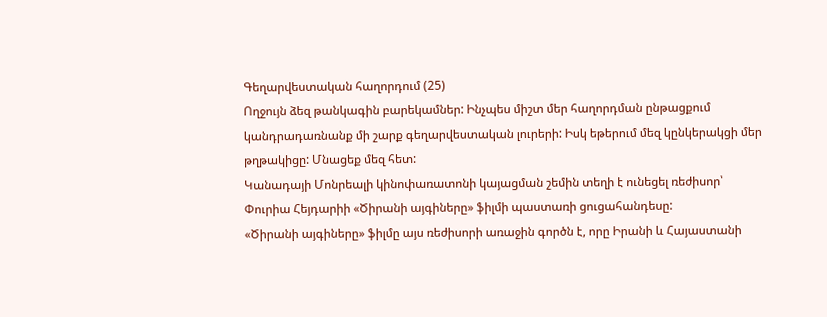Գեղարվեստական հաղորդում (25)
Ողջույն ձեզ թանկագին բարեկամներ: Ինչպես միշտ մեր հաղորդման ընթացքում կանդրադառնանք մի շարք գեղարվեստական լուրերի: Իսկ եթերում մեզ կընկերակցի մեր թղթակիցը: Մնացեք մեզ հետ:
Կանադայի Մոնրեալի կինոփառատոնի կայացման շեմին տեղի է ունեցել ռեժիսոր՝ Փուրիա Հեյդարիի «Ծիրանի այգիները» ֆիլմի պաստառի ցուցահանդեսը:
«Ծիրանի այգիները» ֆիլմը այս ռեժիսորի առաջին գործն է, որը Իրանի և Հայաստանի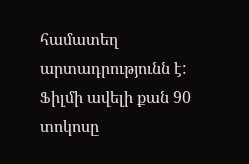համատեղ արտադրությունն է:
Ֆիլմի ավելի քան 90 տոկոսը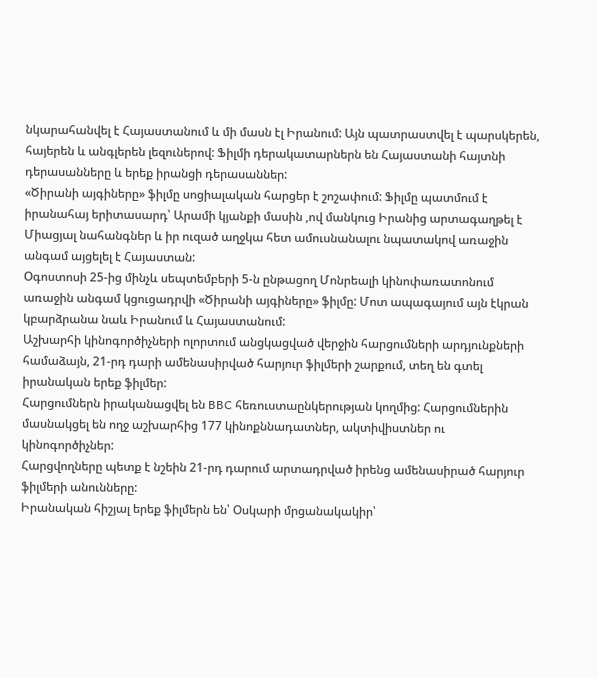նկարահանվել է Հայաստանում և մի մասն էլ Իրանում: Այն պատրաստվել է պարսկերեն, հայերեն և անգլերեն լեզուներով: Ֆիլմի դերակատարներն են Հայաստանի հայտնի դերասանները և երեք իրանցի դերասաններ:
«Ծիրանի այգիները» ֆիլմը սոցիալական հարցեր է շոշափում: Ֆիլմը պատմում է իրանահայ երիտասարդ՝ Արամի կյանքի մասին ,ով մանկուց Իրանից արտագաղթել է Միացյալ նահանգներ և իր ուզած աղջկա հետ ամուսնանալու նպատակով առաջին անգամ այցելել է Հայաստան:
Oգոստոսի 25-ից մինչև սեպտեմբերի 5-ն ընթացող Մոնրեալի կինոփառատոնում առաջին անգամ կցուցադրվի «Ծիրանի այգիները» ֆիլմը: Մոտ ապագայում այն էկրան կբարձրանա նաև Իրանում և Հայաստանում:
Աշխարհի կինոգործիչների ոլորտում անցկացված վերջին հարցումների արդյունքների համաձայն, 21-րդ դարի ամենասիրված հարյուր ֆիլմերի շարքում, տեղ են գտել իրանական երեք ֆիլմեր:
Հարցումներն իրականացվել են BBC հեռուստաընկերության կողմից: Հարցումներին մասնակցել են ողջ աշխարհից 177 կինոքննադատներ, ակտիվիստներ ու կինոգործիչներ:
Հարցվողները պետք է նշեին 21-րդ դարում արտադրված իրենց ամենասիրած հարյուր ֆիլմերի անունները:
Իրանական հիշյալ երեք ֆիլմերն են՝ Օսկարի մրցանակակիր՝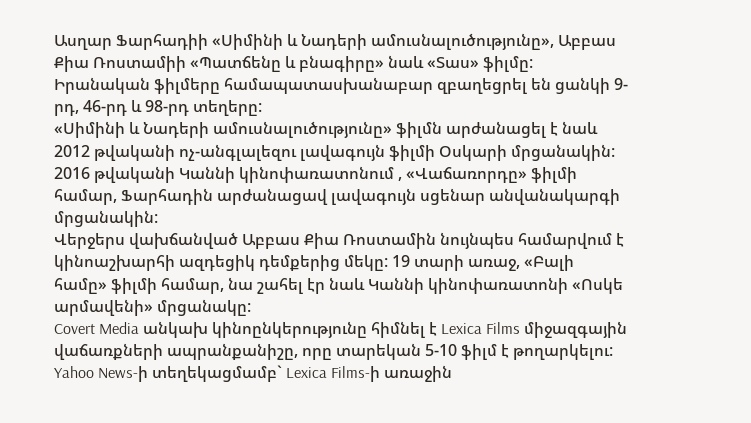Ասղար Ֆարհադիի «Սիմինի և Նադերի ամուսնալուծությունը», Աբբաս Քիա Ռոստամիի «Պատճենը և բնագիրը» նաև «Տաս» ֆիլմը: Իրանական ֆիլմերը համապատասխանաբար զբաղեցրել են ցանկի 9-րդ, 46-րդ և 98-րդ տեղերը:
«Սիմինի և Նադերի ամուսնալուծությունը» ֆիլմն արժանացել է նաև 2012 թվականի ոչ-անգլալեզու լավագույն ֆիլմի Օսկարի մրցանակին:
2016 թվականի Կաննի կինոփառատոնում , «Վաճառորդը» ֆիլմի համար, Ֆարհադին արժանացավ լավագույն սցենար անվանակարգի մրցանակին:
Վերջերս վախճանված Աբբաս Քիա Ռոստամին նույնպես համարվում է կինոաշխարհի ազդեցիկ դեմքերից մեկը: 19 տարի առաջ, «Բալի համը» ֆիլմի համար, նա շահել էր նաև Կաննի կինոփառատոնի «Ոսկե արմավենի» մրցանակը:
Covert Media անկախ կինոընկերությունը հիմնել է Lexica Films միջազգային վաճառքների ապրանքանիշը, որը տարեկան 5-10 ֆիլմ է թողարկելու:
Yahoo News-ի տեղեկացմամբ` Lexica Films-ի առաջին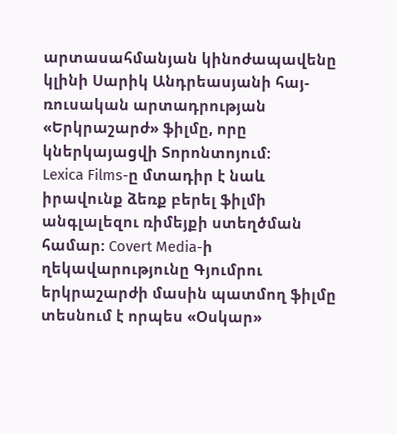արտասահմանյան կինոժապավենը կլինի Սարիկ Անդրեասյանի հայ-ռուսական արտադրության «Երկրաշարժ» ֆիլմը, որը կներկայացվի Տորոնտոյում:
Lexica Films-ը մտադիր է նաև իրավունք ձեռք բերել ֆիլմի անգլալեզու ռիմեյքի ստեղծման համար: Covert Media-ի ղեկավարությունը Գյումրու երկրաշարժի մասին պատմող ֆիլմը տեսնում է որպես «Օսկար»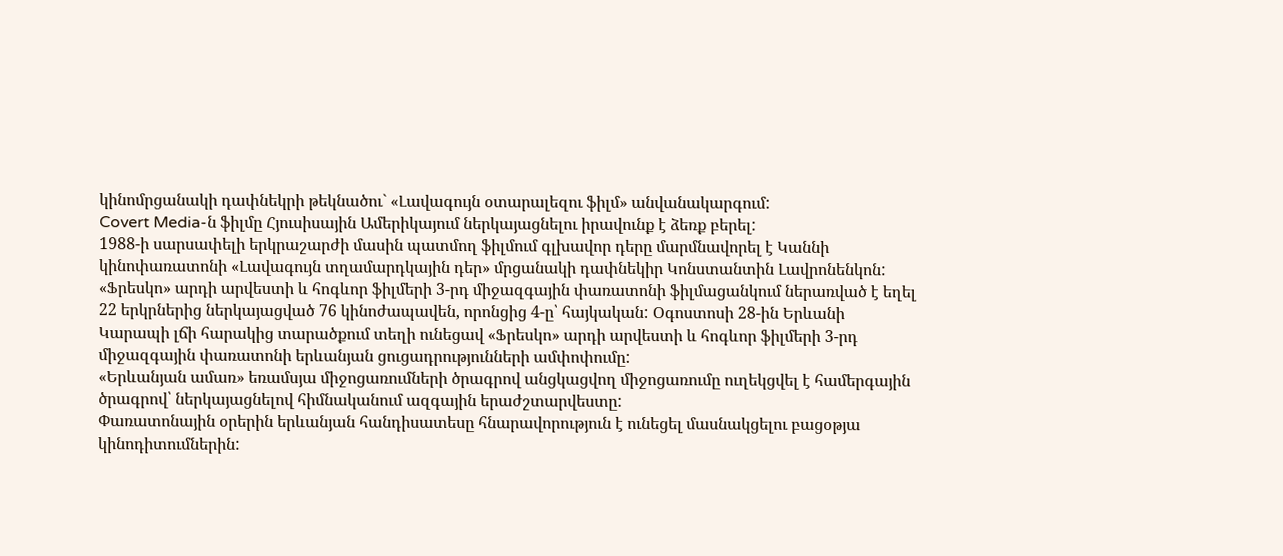կինոմրցանակի դափնեկրի թեկնածու` «Լավագույն օտարալեզու ֆիլմ» անվանակարգում:
Covert Media-ն ֆիլմը Հյուսիսային Ամերիկայում ներկայացնելու իրավունք է ձեռք բերել:
1988-ի սարսափելի երկրաշարժի մասին պատմող ֆիլմում գլխավոր դերը մարմնավորել է Կաննի կինոփառատոնի «Լավագույն տղամարդկային դեր» մրցանակի դափնեկիր Կոնստանտին Լավրոնենկոն:
«Ֆրեսկո» արդի արվեստի և հոգևոր ֆիլմերի 3-րդ միջազգային փառատոնի ֆիլմացանկում ներառված է եղել 22 երկրներից ներկայացված 76 կինոժապավեն, որոնցից 4-ը՝ հայկական: Օգոստոսի 28-ին Երևանի Կարապի լճի հարակից տարածքում տեղի ունեցավ «Ֆրեսկո» արդի արվեստի և հոգևոր ֆիլմերի 3-րդ միջազգային փառատոնի երևանյան ցուցադրությունների ամփոփումը:
«Երևանյան ամառ» եռամսյա միջոցառումների ծրագրով անցկացվող միջոցառումը ուղեկցվել է համերգային ծրագրով՝ ներկայացնելով հիմնականում ազգային երաժշտարվեստը:
Փառատոնային օրերին երևանյան հանդիսատեսը հնարավորություն է ունեցել մասնակցելու բացօթյա կինոդիտումներին: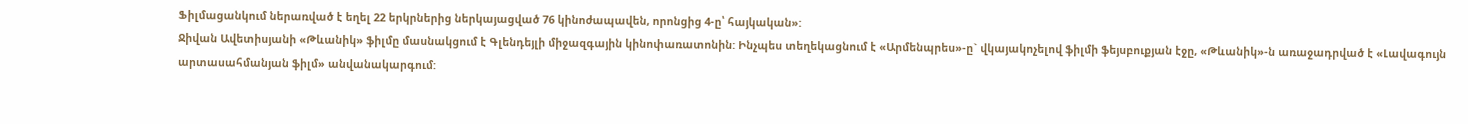Ֆիլմացանկում ներառված է եղել 22 երկրներից ներկայացված 76 կինոժապավեն, որոնցից 4-ը՝ հայկական»:
Ջիվան Ավետիսյանի «Թևանիկ» ֆիլմը մասնակցում է Գլենդեյլի միջազգային կինոփառատոնին: Ինչպես տեղեկացնում է «Արմենպրես»-ը` վկայակոչելով ֆիլմի ֆեյսբուքյան էջը, «Թևանիկ»-ն առաջադրված է «Լավագույն արտասահմանյան ֆիլմ» անվանակարգում: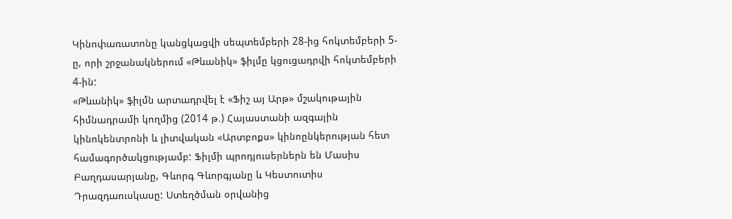Կինոփառատոնը կանցկացվի սեպտեմբերի 28-ից հոկտեմբերի 5-ը, որի շրջանակներում «Թևանիկ» ֆիլմը կցուցադրվի հոկտեմբերի 4-ին:
«Թևանիկ» ֆիլմն արտադրվել է «Ֆիշ այ Արթ» մշակութային հիմնադրամի կողմից (2014 թ.) Հայաստանի ազգային կինոկենտրոնի և լիտվական «Արտբոքս» կինոընկերության հետ համագործակցությամբ: Ֆիլմի պրոդյուսերներն են Մասիս Բաղդասարյանը, Գևորգ Գևորգյանը և Կեստուտիս Դրազդաուսկասը: Ստեղծման օրվանից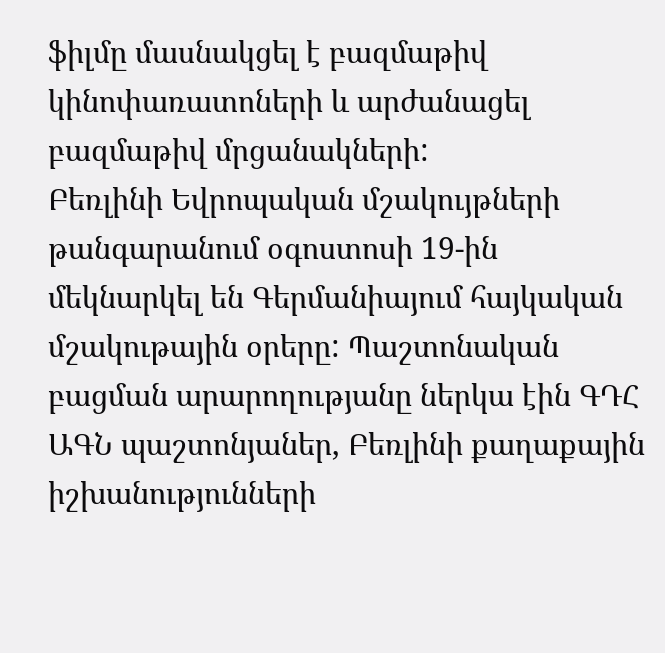ֆիլմը մասնակցել է բազմաթիվ կինոփառատոների և արժանացել բազմաթիվ մրցանակների:
Բեռլինի Եվրոպական մշակույթների թանգարանում օգոստոսի 19-ին մեկնարկել են Գերմանիայում հայկական մշակութային օրերը: Պաշտոնական բացման արարողությանը ներկա էին ԳԴՀ ԱԳՆ պաշտոնյաներ, Բեռլինի քաղաքային իշխանությունների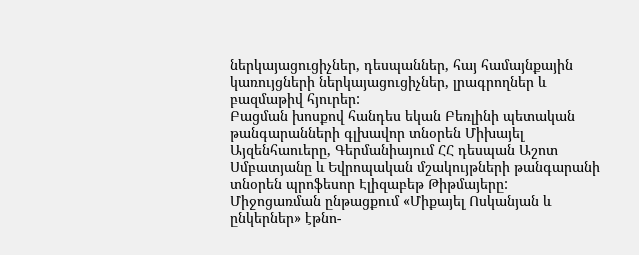ներկայացուցիչներ, դեսպաններ, հայ համայնքային կառույցների ներկայացուցիչներ, լրագրողներ և բազմաթիվ հյուրեր:
Բացման խոսքով հանդես եկան Բեռլինի պետական թանգարանների գլխավոր տնօրեն Միխայել Այզենհաուերը, Գերմանիայում ՀՀ դեսպան Աշոտ Սմբատյանը և Եվրոպական մշակույթների թանգարանի տնօրեն պրոֆեսոր Էլիզաբեթ Թիթմայերը:
Միջոցառման ընթացքում «Միքայել Ոսկանյան և ընկերներ» էթնո-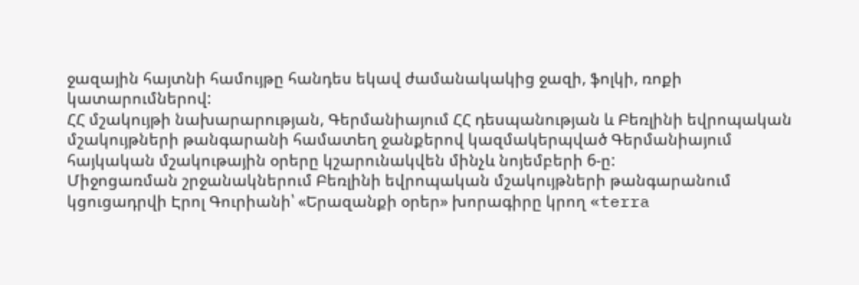ջազային հայտնի համույթը հանդես եկավ ժամանակակից ջազի, ֆոլկի, ռոքի կատարումներով:
ՀՀ մշակույթի նախարարության, Գերմանիայում ՀՀ դեսպանության և Բեռլինի եվրոպական մշակույթների թանգարանի համատեղ ջանքերով կազմակերպված Գերմանիայում հայկական մշակութային օրերը կշարունակվեն մինչև նոյեմբերի 6-ը:
Միջոցառման շրջանակներում Բեռլինի եվրոպական մշակույթների թանգարանում կցուցադրվի Էրոլ Գուրիանի՝ «Երազանքի օրեր» խորագիրը կրող «terra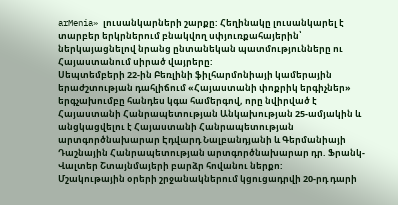arMenia» լուսանկարների շարքը: Հեղինակը լուսանկարել է տարբեր երկրներում բնակվող սփյուռքահայերին՝ ներկայացնելով նրանց ընտանեկան պատմությունները ու Հայաստանում սիրած վայրերը:
Սեպտեմբերի 22-ին Բեռլինի ֆիլհարմոնիայի կամերային երաժշտության դահլիճում «Հայաստանի փոքրիկ երգիչներ» երգչախումբը հանդես կգա համերգով, որը նվիրված է Հայաստանի Հանրապետության Անկախության 25-ամյակին և անցկացվելու է Հայաստանի Հանրապետության արտգործնախարար Էդվարդ Նալբանդյանի և Գերմանիայի Դաշնային Հանրապետության արտգործնախարար դր. Ֆրանկ-Վալտեր Շտայնմայերի բարձր հովանու ներքո:
Մշակութային օրերի շրջանակներում կցուցադրվի 20-րդ դարի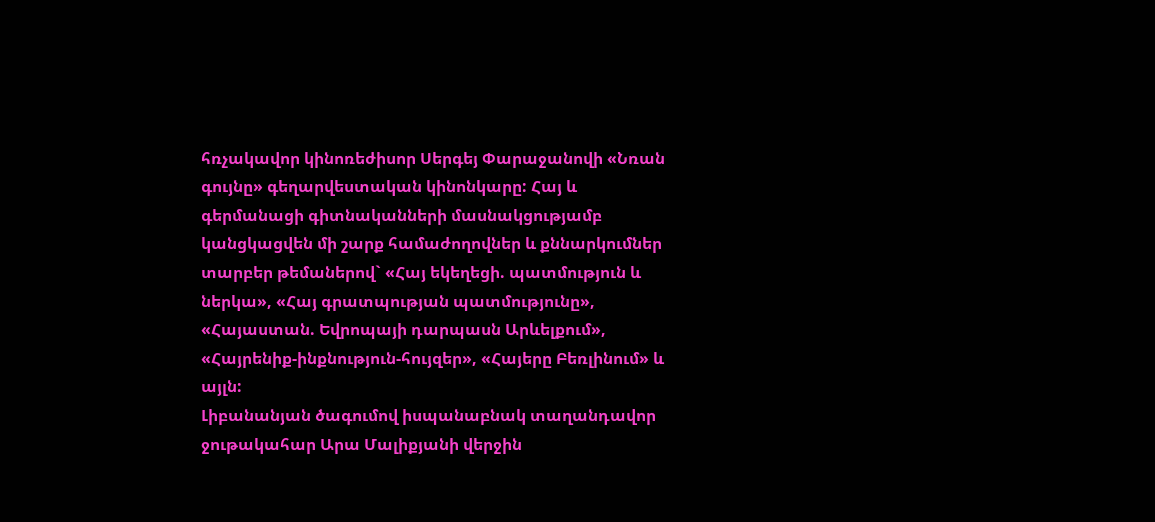հռչակավոր կինոռեժիսոր Սերգեյ Փարաջանովի «Նռան գույնը» գեղարվեստական կինոնկարը: Հայ և գերմանացի գիտնականների մասնակցությամբ կանցկացվեն մի շարք համաժողովներ և քննարկումներ տարբեր թեմաներով` «Հայ եկեղեցի. պատմություն և ներկա», «Հայ գրատպության պատմությունը», «Հայաստան. Եվրոպայի դարպասն Արևելքում», «Հայրենիք-ինքնություն-հույզեր», «Հայերը Բեռլինում» և այլն:
Լիբանանյան ծագումով իսպանաբնակ տաղանդավոր ջութակահար Արա Մալիքյանի վերջին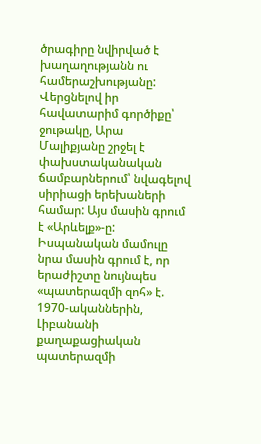ծրագիրը նվիրված է խաղաղությանն ու համերաշխությանը: Վերցնելով իր հավատարիմ գործիքը՝ ջութակը, Արա Մալիքյանը շրջել է փախստականական ճամբարներում՝ նվագելով սիրիացի երեխաների համար: Այս մասին գրում է «Արևելք»-ը:
Իսպանական մամուլը նրա մասին գրում է, որ երաժիշտը նույնպես «պատերազմի զոհ» է. 1970-ականներին, Լիբանանի քաղաքացիական պատերազմի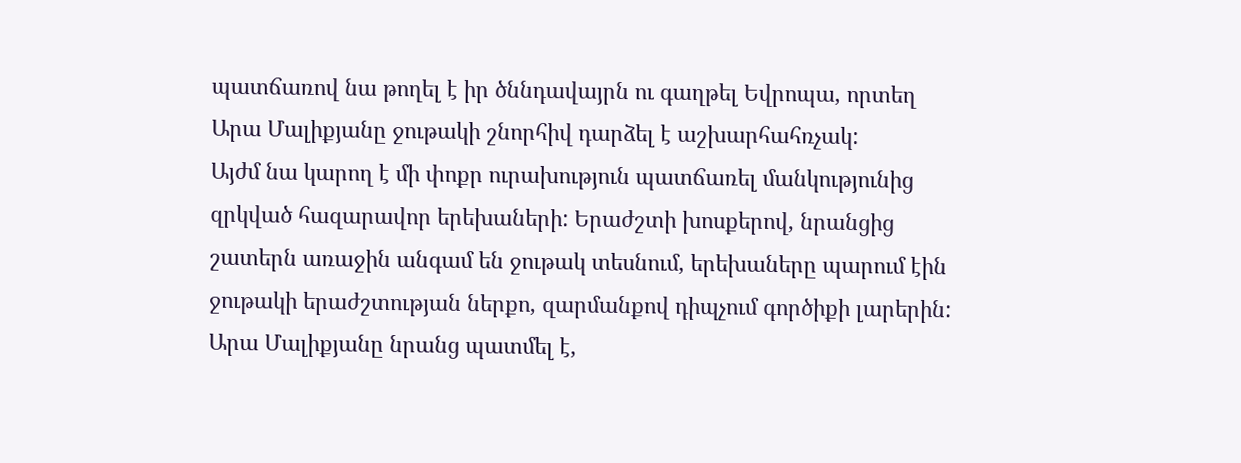պատճառով նա թողել է իր ծննդավայրն ու գաղթել Եվրոպա, որտեղ Արա Մալիքյանը ջութակի շնորհիվ դարձել է աշխարհահռչակ:
Այժմ նա կարող է մի փոքր ուրախություն պատճառել մանկությունից զրկված հազարավոր երեխաների: Երաժշտի խոսքերով, նրանցից շատերն առաջին անգամ են ջութակ տեսնում, երեխաները պարում էին ջութակի երաժշտության ներքո, զարմանքով դիպչում գործիքի լարերին:
Արա Մալիքյանը նրանց պատմել է,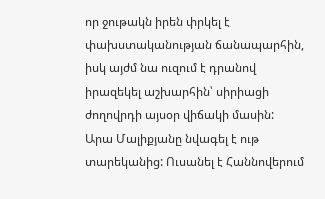որ ջութակն իրեն փրկել է փախստականության ճանապարհին, իսկ այժմ նա ուզում է դրանով իրազեկել աշխարհին՝ սիրիացի ժողովրդի այսօր վիճակի մասին:
Արա Մալիքյանը նվագել է ութ տարեկանից: Ուսանել է Հաննովերում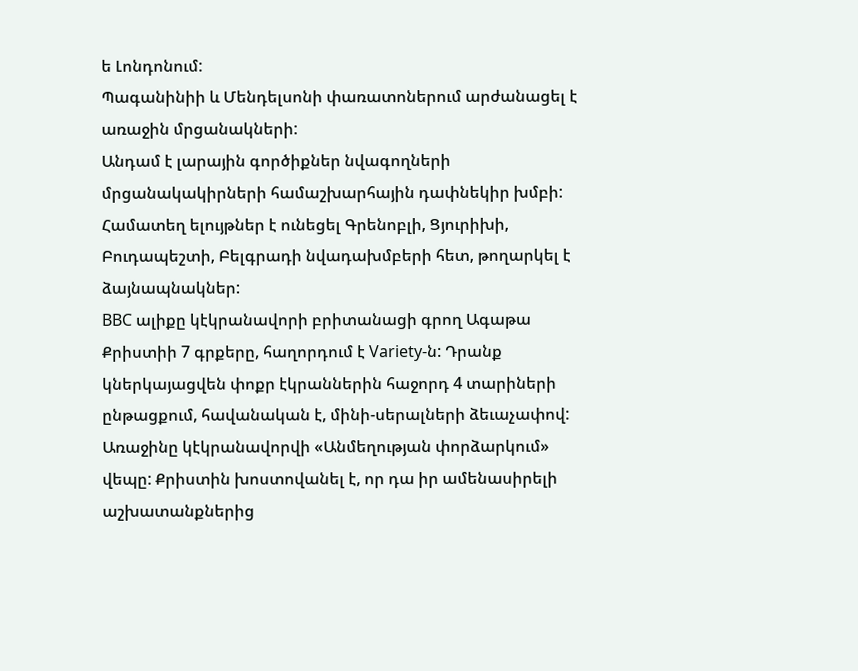ե Լոնդոնում:
Պագանինիի և Մենդելսոնի փառատոներում արժանացել է առաջին մրցանակների:
Անդամ է լարային գործիքներ նվագողների մրցանակակիրների համաշխարհային դափնեկիր խմբի:
Համատեղ ելույթներ է ունեցել Գրենոբլի, Ցյուրիխի, Բուդապեշտի, Բելգրադի նվադախմբերի հետ, թողարկել է ձայնապնակներ:
BBC ալիքը կէկրանավորի բրիտանացի գրող Ագաթա Քրիստիի 7 գրքերը, հաղորդում է Variety-ն: Դրանք կներկայացվեն փոքր էկրաններին հաջորդ 4 տարիների ընթացքում, հավանական է, մինի-սերալների ձեւաչափով:
Առաջինը կէկրանավորվի «Անմեղության փորձարկում» վեպը: Քրիստին խոստովանել է, որ դա իր ամենասիրելի աշխատանքներից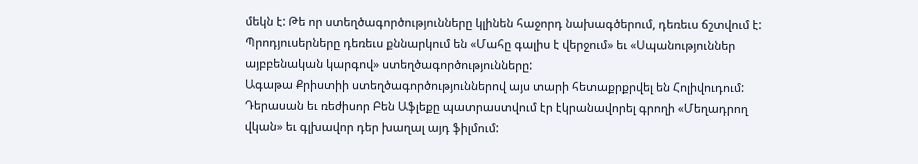մեկն է: Թե որ ստեղծագործությունները կլինեն հաջորդ նախագծերում, դեռեւս ճշտվում է: Պրոդյուսերները դեռեւս քննարկում են «Մահը գալիս է վերջում» եւ «Սպանություններ այբբենական կարգով» ստեղծագործությունները:
Ագաթա Քրիստիի ստեղծագործություններով այս տարի հետաքրքրվել են Հոլիվուդում: Դերասան եւ ռեժիսոր Բեն Աֆլեքը պատրաստվում էր էկրանավորել գրողի «Մեղադրող վկան» եւ գլխավոր դեր խաղալ այդ ֆիլմում: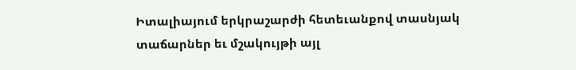Իտալիայում երկրաշարժի հետեւանքով տասնյակ տաճարներ եւ մշակույթի այլ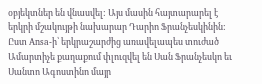օբյեկտներ են վնասվել: Այս մասին հայտարարել է երկրի մշակույթի նախարար Դարիո Ֆրանչեսկինին:
Ըստ Ansa-ի՝ երկրաշարժից առավելապես տուժած Ամարտիչե քաղաքում փլուզվել են Սան Ֆրանչեսկո եւ Սանտո Ագոստինո մայր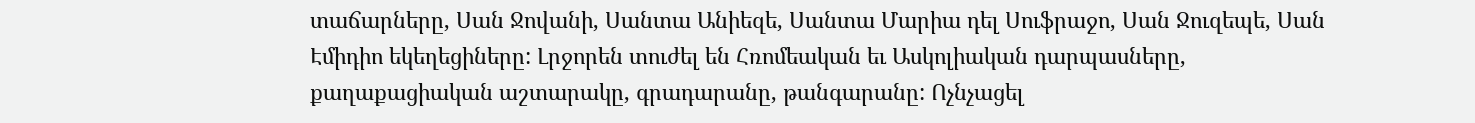տաճարները, Սան Ջովանի, Սանտա Անիեզե, Սանտա Մարիա դել Սուֆրաջո, Սան Ջուզեպե, Սան Էմիդիո եկեղեցիները: Լրջորեն տուժել են Հռոմեական եւ Ասկոլիական դարպասները, քաղաքացիական աշտարակը, գրադարանը, թանգարանը: Ոչնչացել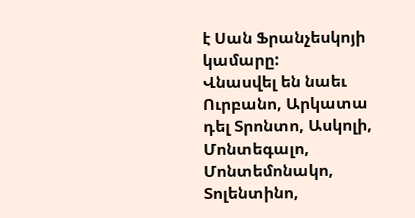է Սան Ֆրանչեսկոյի կամարը:
Վնասվել են նաեւ Ուրբանո, Արկատա դել Տրոնտո, Ասկոլի, Մոնտեգալո, Մոնտեմոնակո, Տոլենտինո,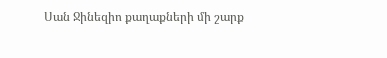Սան Ջինեզիո քաղաքների մի շարք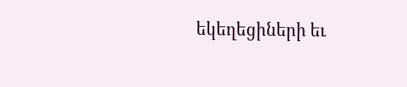եկեղեցիների եւ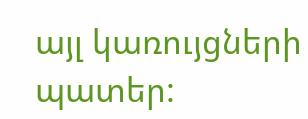այլ կառույցների պատեր: